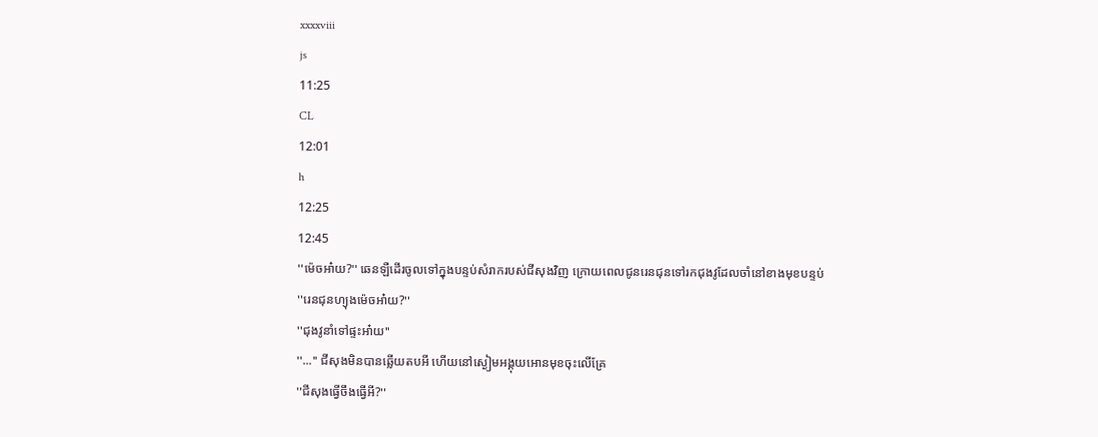xxxxviii
js
11:25
CL
12:01
h
12:25
12:45
''ម៉េចអា៎យ?'' ឆេនឡឺដេីរចូលទៅក្នុងបន្ទប់សំរាករបស់ជីសុងវិញ ក្រេាយពេលជូនរេនជុនទៅរកជុងវូដែលចាំនៅខាងមុខបន្ទប់
''រេនជុនហ្យុងម៉េចអា៎យ?''
''ជុងវូនាំទៅផ្ទះអា៎យ''
''...'' ជីសុងមិនបានឆ្លេីយតបអី ហេីយនៅស្ងៀមអង្គុយអេានមុខចុះលេីគ្រែ
''ជីសុងធ្វេីចឹងធ្វេីអី?''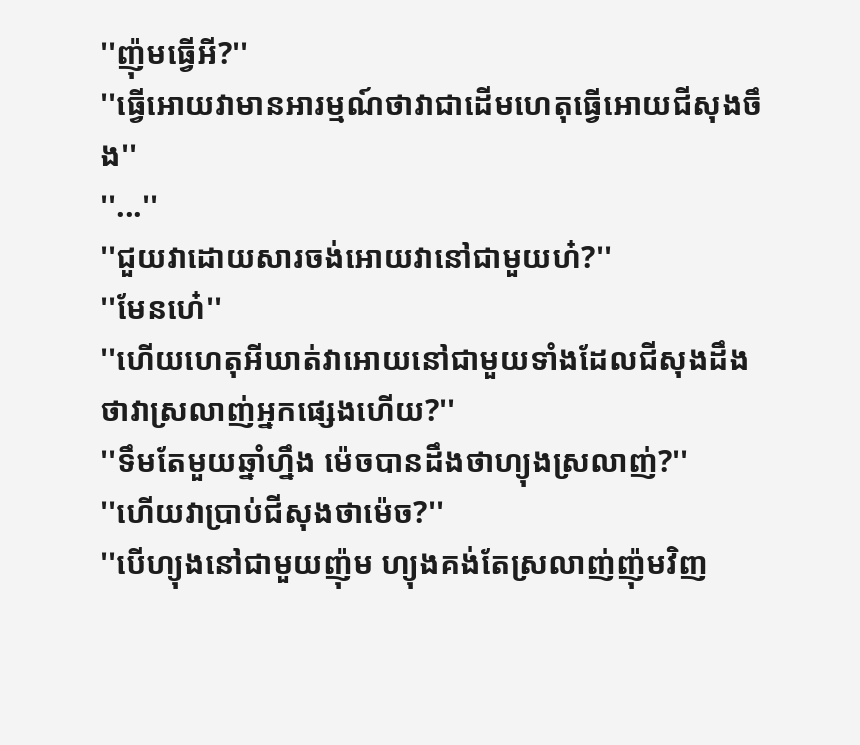''ញ៉ុមធ្វេីអី?''
''ធ្វេីអេាយវាមានអារម្មណ៍ថាវាជាដេីមហេតុធ្វេីអេាយជីសុងចឹង''
''...''
''ជួយវាដេាយសារចង់អេាយវានៅជាមួយហ៎?''
''មែនហេ៎''
''ហេីយហេតុអីឃាត់វាអេាយនៅជាមួយទាំងដែលជីសុងដឹងថាវាស្រលាញ់អ្នកផ្សេងហេីយ?''
''ទឹមតែមួយឆ្នាំហ្នឹង ម៉េចបានដឹងថាហ្យុងស្រលាញ់?''
''ហេីយវាប្រាប់ជីសុងថាម៉េច?''
''បេីហ្យុងនៅជាមួយញ៉ុម ហ្យុងគង់តែស្រលាញ់ញ៉ុមវិញ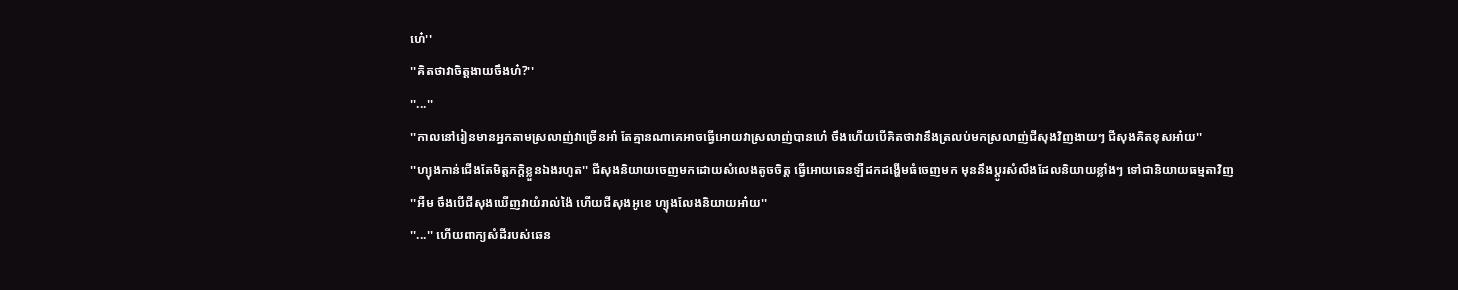ហេ៎''
''គិតថាវាចិត្តងាយចឹងហ៎?''
''...''
''កាលនៅរៀនមានអ្នកតាមស្រលាញ់វាច្រេីនអា៎ តែគ្មានណាគេអាចធ្វេីអេាយវាស្រលាញ់បានហេ៎ ចឹងហេីយបេីគិតថាវានឹងត្រលប់មកស្រលាញ់ជីសុងវិញងាយៗ ជីសុងគិតខុសអា៎យ''
''ហ្យុងកាន់ជេីងតែមិត្តភក្តិខ្លួនឯងរហូត'' ជីសុងនិយាយចេញមកដេាយសំលេងតូចចិត្ត ធ្វេីអេាយឆេនឡឺដកដង្ហេីមធំចេញមក មុននឹងប្តូរសំលឹងដែលនិយាយខ្លាំងៗ ទៅជានិយាយធម្មតាវិញ
''អឺម ចឹងបេីជីសុងឃេីញវាយំរាល់ង៉ៃ ហេីយជីសុងអូខេ ហ្យុងលែងនិយាយអា៎យ''
''...'' ហេីយពាក្យសំដីរបស់ឆេន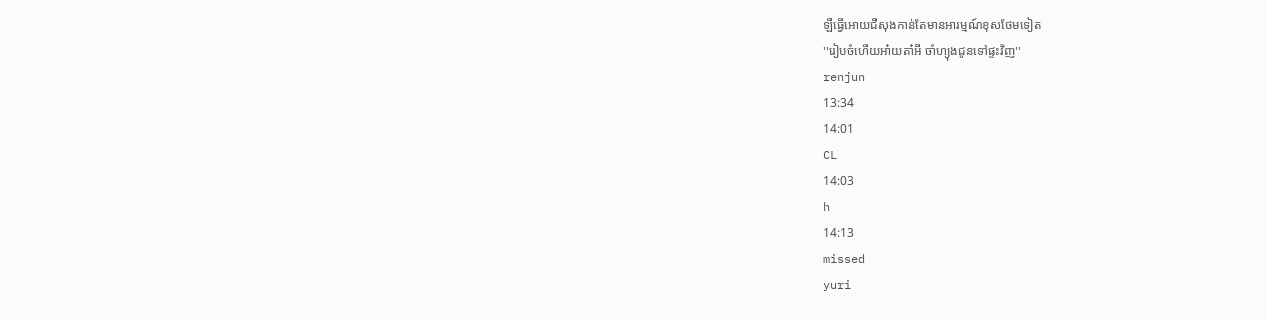ឡឺធ្វេីអេាយជីសុងកាន់តែមានអារម្មណ៍ខុសថែមទៀត
''រៀបចំហេីយអា៎យតា៎អី ចាំហ្យុងជូនទៅផ្ទះវិញ''
renjun
13:34
14:01
CL
14:03
h
14:13
missed
yuri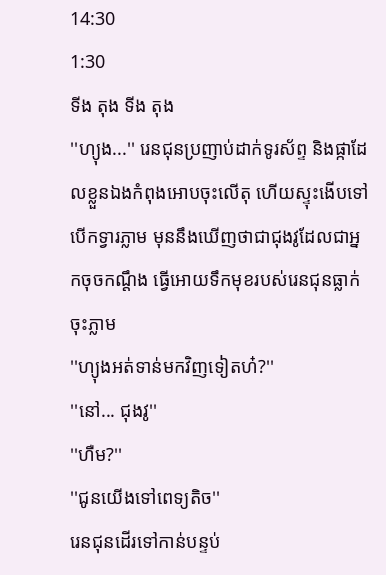14:30
1:30
ទីង តុង ទីង តុង
''ហ្យុង...'' រេនជុនប្រញាប់ដាក់ទូរស័ព្ទ និងផ្កាដែលខ្លួនឯងកំពុងអេាបចុះលេីតុ ហេីយស្ទុះងេីបទៅបេីកទ្វារភ្លាម មុននឹងឃេីញថាជាជុងវូដែលជាអ្នកចុចកណ្តឹង ធ្វេីអេាយទឹកមុខរបស់រេនជុនធ្លាក់ចុះភ្លាម
''ហ្យុងអត់ទាន់មកវិញទៀតហ៎?''
''នៅ... ជុងវូ''
''ហឺម?''
''ជូនយេីងទៅពេទ្យតិច''
រេនជុនដេីរទៅកាន់បន្ទប់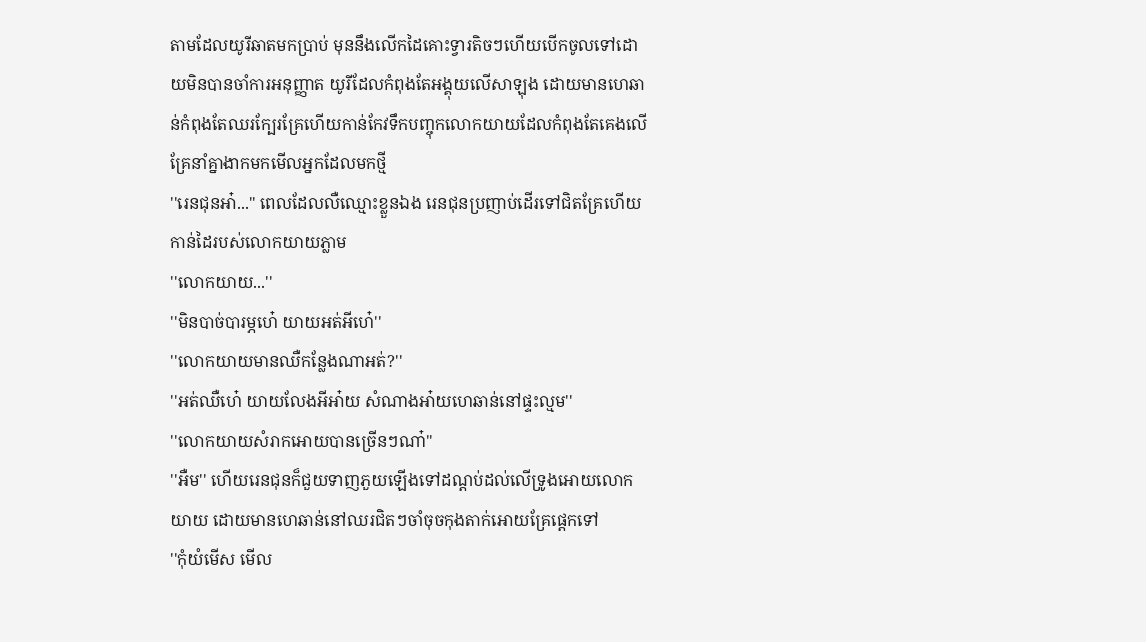តាមដែលយូរីឆាតមកប្រាប់ មុននឹងលេីកដៃគោះទ្វារតិចៗហេីយបេីកចូលទៅដេាយមិនបានចាំការអនុញ្ញាត យូរីដែលកំពុងតែអង្គុយលេីសាឡុង ដេាយមានហេឆាន់កំពុងតែឈរក្បែរគ្រែហេីយកាន់កែវទឹកបញ្ចុកលេាកយាយដែលកំពុងតែគេងលេីគ្រែនាំគ្នាងាកមកមេីលអ្នកដែលមកថ្មី
''រេនជុនអា៎...'' ពេលដែលលឺឈ្មោះខ្លួនឯង រេនជុនប្រញាប់ដេីរទៅជិតគ្រែហេីយកាន់ដៃរបស់លេាកយាយភ្លាម
''លេាកយាយ...''
''មិនបាច់បារម្ភហេ៎ យាយអត់អីហេ៎''
''លេាកយាយមានឈឺកន្លែងណាអត់?''
''អត់ឈឺហេ៎ យាយលែងអីអា៎យ សំណាងអា៎យហេឆាន់នៅផ្ទះល្មម''
''លេាកយាយសំរាកអេាយបានច្រេីនៗណា៎''
''អឺម'' ហេីយរេនជុនក៏ជួយទាញភួយឡេីងទៅដណ្តប់ដល់លេីទ្រូងអេាយលេាកយាយ ដេាយមានហេឆាន់នៅឈរជិតៗចាំចុចកុងតាក់អេាយគ្រែផ្តេកទៅ
''កុំយំមេីស មេីល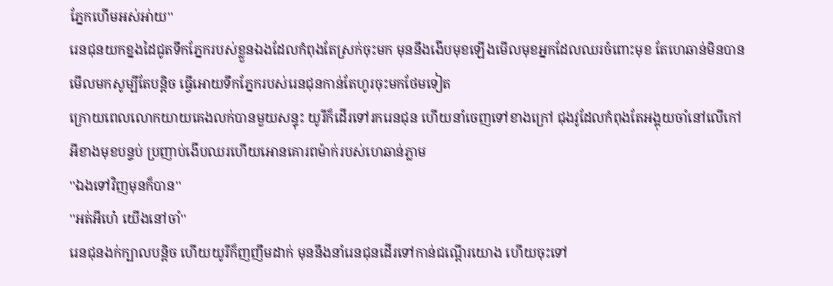ភ្នែកហេីមអស់អា់យ''
រេនជុនយកខ្នងដៃជូតទឹកភ្នែករបស់ខ្លួនឯងដែលកំពុងតែស្រក់ចុះមក មុននឹងងេីបមុខឡេីងមេីលមុខអ្នកដែលឈរចំពោះមុខ តែហេឆាន់មិនបានមេីលមកសូម្បីតែបន្តិច ធ្វេីអេាយទឹកភ្នែករបស់រេនជុនកាន់តែហូរចុះមកថែមទៀត
ក្រេាយពេលលេាកយាយគេងលក់បានមួយសន្ទុះ យូរីក៏ដេីរទៅរករេនជុន ហេីយនាំចេញទៅខាងក្រៅ ជុងវូដែលកំពុងតែអង្គុយចាំនៅលេីកៅអីខាងមុខបន្ទប់ ប្រញាប់ងេីបឈរហេីយអេានគេារពម៉ាក់របស់ហេឆាន់ភ្លាម
''ឯងទៅវិញមុនក៏បាន''
''អត់អីហេ៎ យេីងនៅចាំ''
រេនជុនងក់ក្បាលបន្តិច ហេីយយូរីក៏ញញឹមដាក់ មុននឹងនាំរេនជុនដេីរទៅកាន់ជណ្តេីរយេាង ហេីយចុះទៅ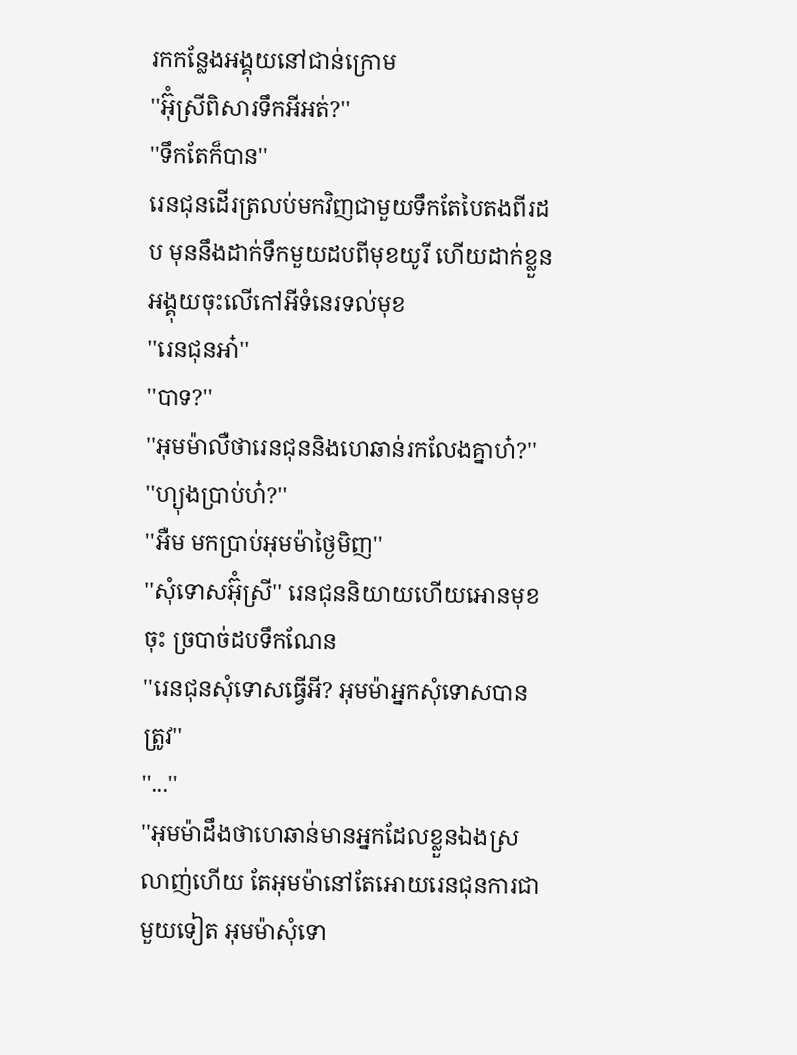រកកន្លែងអង្គុយនៅជាន់ក្រេាម
''អ៊ុំស្រីពិសារទឹកអីអត់?''
''ទឹកតែក៏បាន''
រេនជុនដេីរត្រលប់មកវិញជាមួយទឹកតែបៃតងពីរដប មុននឹងដាក់ទឹកមួយដបពីមុខយូរី ហេីយដាក់ខ្លួនអង្គុយចុះលេីកៅអីទំនេរទល់មុខ
''រេនជុនអា៎''
''បាទ?''
''អុមម៉ាលឺថារេនជុននិងហេឆាន់រកលែងគ្នាហ៎?''
''ហ្យុងប្រាប់ហ៎?''
''អឺម មកប្រាប់អុមម៉ាថ្ងៃមិញ''
''សុំទេាសអ៊ុំស្រី'' រេនជុននិយាយហេីយអេានមុខចុះ ច្របាច់ដបទឹកណែន
''រេនជុនសុំទេាសធ្វេីអី? អុមម៉ាអ្នកសុំទេាសបានត្រូវ''
''...''
''អុមម៉ាដឹងថាហេឆាន់មានអ្នកដែលខ្លួនឯងស្រលាញ់ហេីយ តែអុមម៉ានៅតែអេាយរេនជុនការជាមួយទៀត អុមម៉ាសុំទេា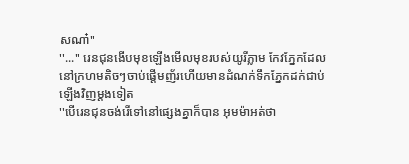សណា៎''
''...'' រេនជុនងេីបមុខឡេីងមេីលមុខរបស់យូរីភ្លាម កែវភ្នែកដែលនៅក្រហមតិចៗចាប់ផ្តេីមញ័រហេីយមានដំណក់ទឹកភ្នែកដក់ជាប់ឡេីងវិញម្តងទៀត
''បេីរេនជុនចង់រេីទៅនៅផ្សេងគ្នាក៏បាន អុមម៉ាអត់ថា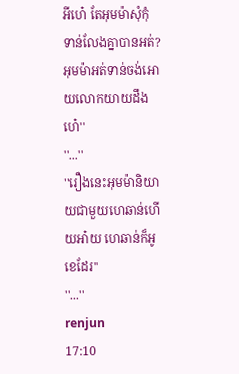អីហេ៎ តែអុមម៉ាសុំកុំទាន់លែងគ្នាបានអត់? អុមម៉ាអត់ទាន់ចង់អេាយលេាកយាយដឹងហេ៎''
''...''
''រឿងនេះអុមម៉ានិយាយជាមួយហេឆាន់ហេីយអា៎យ ហេឆាន់ក៏អូខេដែរ''
''...''
renjun
17:10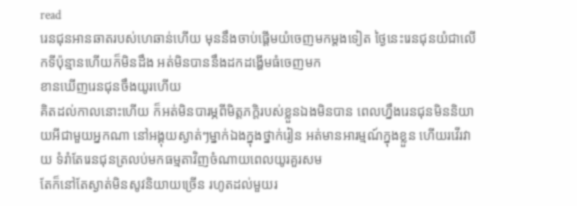read
រេនជុនអានឆាតរបស់ហេឆាន់ហេីយ មុននឹងចាប់ផ្តេីមយំចេញមកម្តងទៀត ថ្ងៃនេះរេនជុនយំជាលេីកទីប៉ុន្មានហេីយក៏មិនដឹង អត់មិនបាននឹងដកដង្ហេីមធំចេញមក
ខានឃេីញរេនជុនចឹងយូរហេីយ
គិតដល់កាលនោះហេីយ ក៏អត់មិនបារម្ភពីមិត្តភក្តិរបស់ខ្លួនឯងមិនបាន ពេលហ្នឹងរេនជុនមិននិយាយអីជាមួយអ្នកណា នៅអង្គុយស្ងាត់ៗម្នាក់ឯងក្នុងថ្នាក់រៀន អត់មានអារម្មណ៍ក្នុងខ្លួន ហេីយរវេីរវាយ ទំរាំតែរេនជុនត្រលប់មកធម្មតាវិញចំណាយពេលយូរគួរសម
តែក៏នៅតែស្ងាត់មិនសូវនិយាយច្រេីន រហូតដល់មួយរ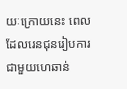យៈក្រេាយនេះ ពេលដែលរេនជុនរៀបការជាមួយហេឆាន់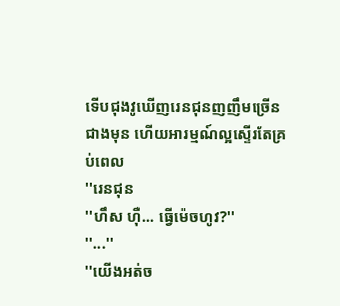ទេីបជុងវូឃេីញរេនជុនញញឹមច្រេីនជាងមុន ហេីយអារម្មណ៍ល្អស្ទេីរតែគ្រប់ពេល
''រេនជុន
''ហឹស ហុឺ... ធ្វេីម៉េចហូវ?''
''...''
''យេីងអត់ច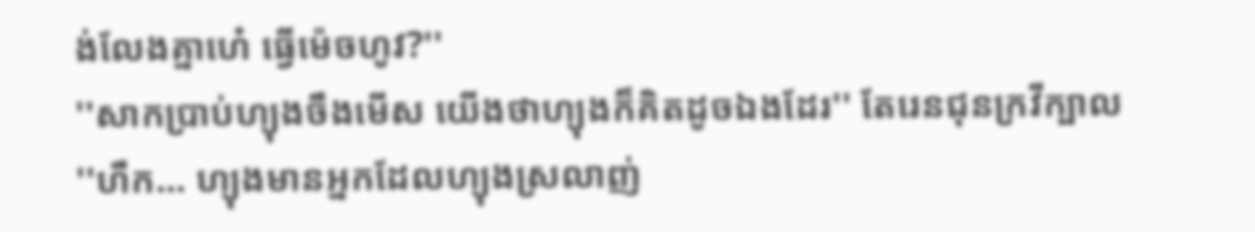ង់លែងគ្នាហេ៎ ធ្វេីម៉េចហូវ?''
''សាកប្រាប់ហ្យុងចឹងមេីស យេីងថាហ្យុងក៏គិតដូចឯងដែរ'' តែរេនជុនក្រវីក្បាល
''ហឹក... ហ្យុងមានអ្នកដែលហ្យុងស្រលាញ់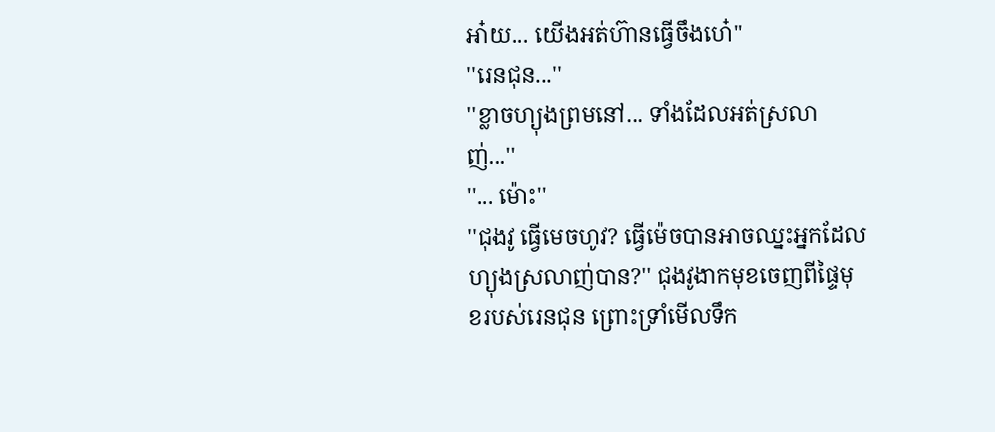អា៎យ... យេីងអត់ហ៊ានធ្វេីចឹងហេ៎''
''រេនជុន...''
''ខ្លាចហ្យុងព្រមនៅ... ទាំងដែលអត់ស្រលាញ់...''
''... ម៉ោះ''
''ជុងវូ ធ្វេីមេចហូវ? ធ្វេីម៉េចបានអាចឈ្នះអ្នកដែលហ្យុងស្រលាញ់បាន?'' ជុងវូងាកមុខចេញពីផ្ទៃមុខរបស់រេនជុន ព្រោះទ្រាំមេីលទឹក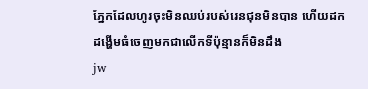ភ្នែកដែលហូរចុះមិនឈប់របស់រេនជុនមិនបាន ហេីយដកដង្ហេីមធំចេញមកជាលេីកទីប៉ុន្មានក៏មិនដឹង
jw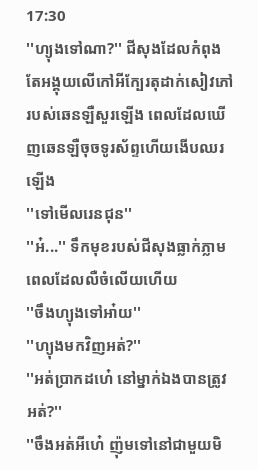17:30
''ហ្យុងទៅណា?'' ជីសុងដែលកំពុងតែអង្គុយលេីកៅអីក្បែរតុដាក់សៀវភៅរបស់ឆេនឡឺសួរឡេីង ពេលដែលឃេីញឆេនឡឺចុចទូរស័ព្ទហេីយងេីបឈរឡេីង
''ទៅមេីលរេនជុន''
''អ៎...'' ទឹកមុខរបស់ជីសុងធ្លាក់ភ្លាម ពេលដែលលឺចំលេីយហេីយ
''ចឹងហ្យុងទៅអា៎យ''
''ហ្យុងមកវិញអត់?''
''អត់ប្រាកដហេ៎ នៅម្នាក់ឯងបានត្រូវអត់?''
''ចឹងអត់អីហេ៎ ញ៉ុមទៅនៅជាមួយមិ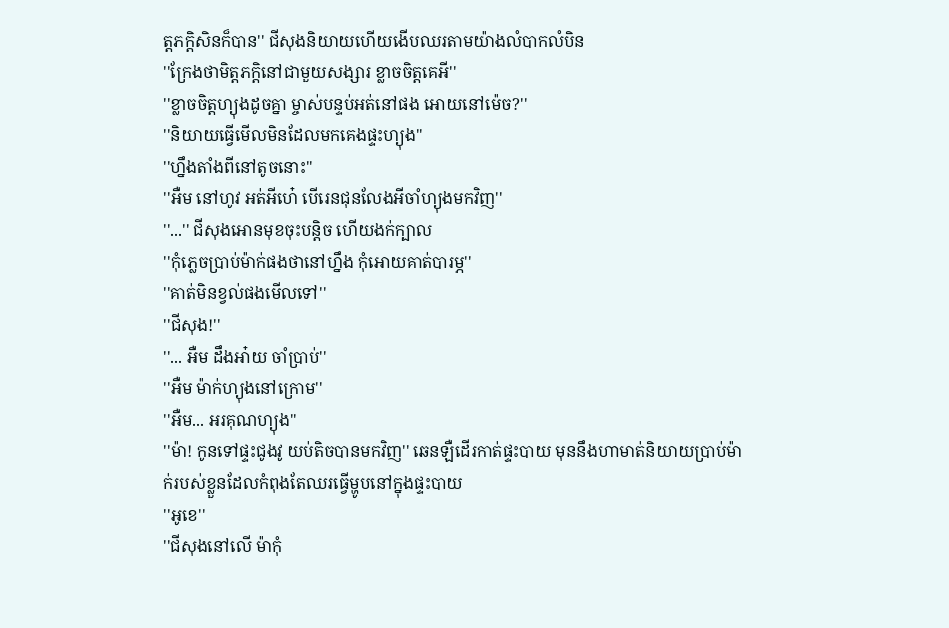ត្តភក្តិសិនក៏បាន'' ជីសុងនិយាយហេីយងេីបឈរតាមយ៉ាងលំបាកលំបិន
''ក្រែងថាមិត្តភក្តិនៅជាមួយសង្សារ ខ្លាចចិត្តគេអី''
''ខ្លាចចិត្តហ្យុងដូចគ្នា ម្ចាស់បន្ទប់អត់នៅផង អេាយនៅម៉េច?''
''និយាយធ្វេីមេីលមិនដែលមកគេងផ្ទះហ្យុង''
''ហ្នឹងតាំងពីនៅតូចនោះ''
''អឺម នៅហូវ អត់អីហេ៎ បេីរេនជុនលែងអីចាំហ្យុងមកវិញ''
''...'' ជីសុងអេានមុខចុះបន្តិច ហេីយងក់ក្បាល
''កុំភ្លេចប្រាប់ម៉ាក់ផងថានៅហ្នឹង កុំអេាយគាត់បារម្ភ''
''គាត់មិនខ្វល់ផងមេីលទៅ''
''ជីសុង!''
''... អឺម ដឹងអា៎យ ចាំប្រាប់''
''អឺម ម៉ាក់ហ្យុងនៅក្រេាម''
''អឺម... អរគុណហ្យុង''
''ម៉ា! កូនទៅផ្ទះជូងវូ យប់តិចបានមកវិញ'' ឆេនឡឺដេីរកាត់ផ្ទះបាយ មុននឹងហាមាត់និយាយប្រាប់ម៉ាក់របស់ខ្លួនដែលកំពុងតែឈរធ្វេីម្ហូបនៅក្នុងផ្ទះបាយ
''អូខេ''
''ជីសុងនៅលេី ម៉ាកុំ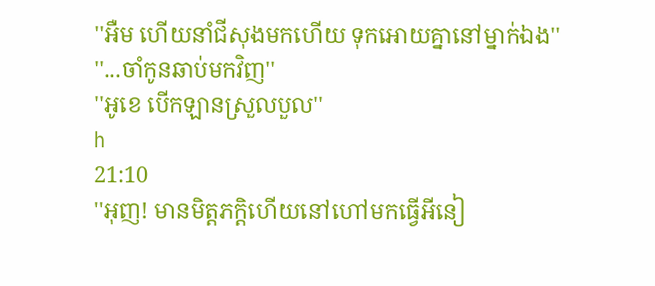''អឺម ហេីយនាំជីសុងមកហេីយ ទុកអេាយគ្នានៅម្នាក់ឯង''
''...ចាំកូនឆាប់មកវិញ''
''អូខេ បេីកឡានស្រួលបួល''
h
21:10
''អុញ! មានមិត្តភក្តិហេីយនៅហៅមកធ្វេីអីនៀ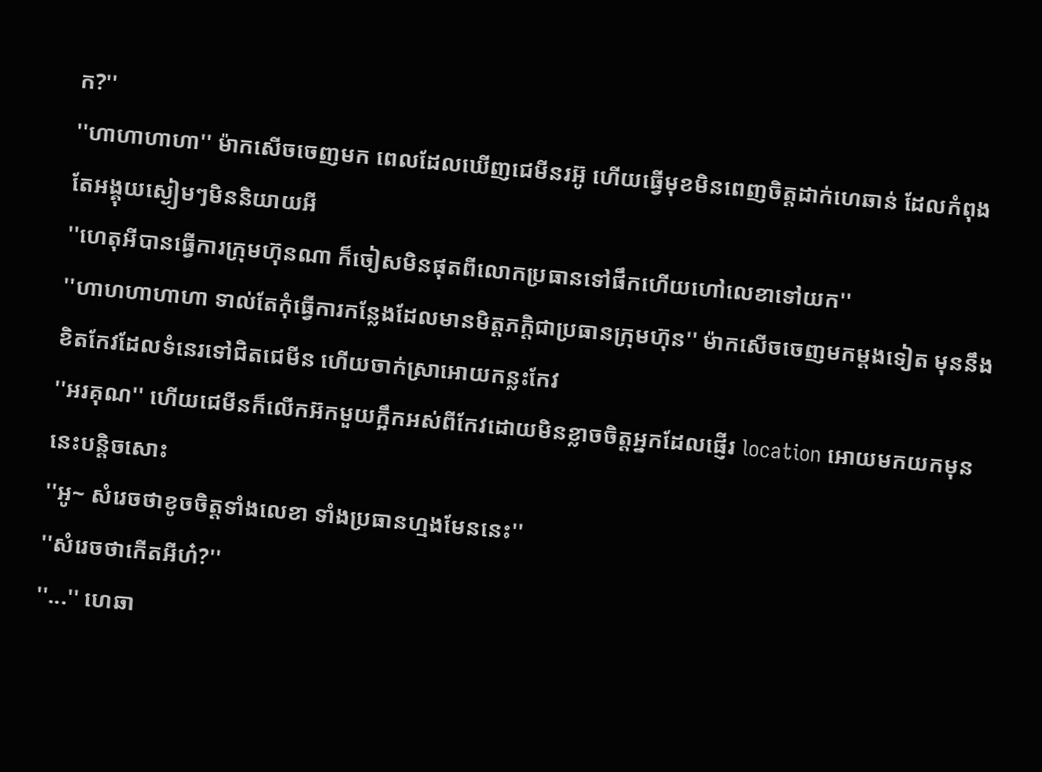ក?''
''ហាហាហាហា'' ម៉ាកសេីចចេញមក ពេលដែលឃេីញជេមីនរអ៊ូ ហេីយធ្វេីមុខមិនពេញចិត្តដាក់ហេឆាន់ ដែលកំពុងតែអង្គុយស្ងៀមៗមិននិយាយអី
''ហេតុអីបានធ្វេីការក្រុមហ៊ុនណា ក៏ចៀសមិនផុតពីលេាកប្រធានទៅផឹកហេីយហៅលេខាទៅយក''
''ហាហហាហាហា ទាល់តែកុំធ្វេីការកន្លែងដែលមានមិត្តភក្តិជាប្រធានក្រុមហ៊ុន'' ម៉ាកសេីចចេញមកម្តងទៀត មុននឹងខិតកែវដែលទំនេរទៅជិតជេមីន ហេីយចាក់ស្រាអេាយកន្លះកែវ
''អរគុណ'' ហេីយជេមីនក៏លេីកអ៊កមួយក្អឹកអស់ពីកែវដេាយមិនខ្លាចចិត្តអ្នកដែលផ្ញេីរ location អេាយមកយកមុននេះបន្តិចសោះ
''អូ~ សំរេចថាខូចចិត្តទាំងលេខា ទាំងប្រធានហ្មងមែននេះ''
''សំរេចថាកេីតអីហ៎?''
''...'' ហេឆា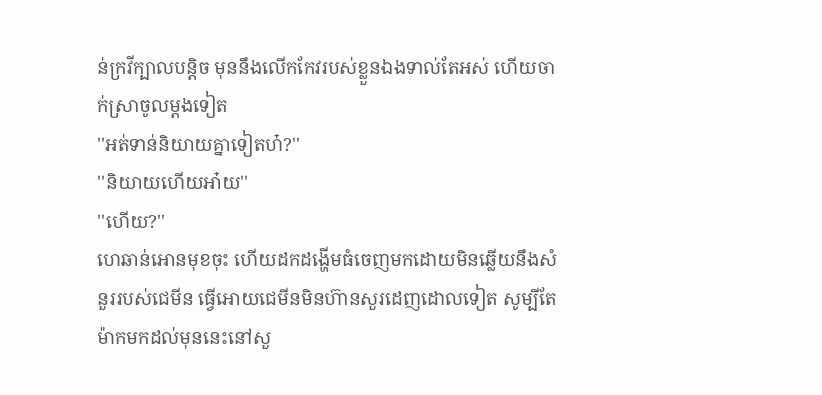ន់ក្រវីក្បាលបន្តិច មុននឹងលេីកកែវរបស់ខ្លួនឯងទាល់តែអស់ ហេីយចាក់ស្រាចូលម្តងទៀត
''អត់ទាន់និយាយគ្នាទៀតហ៎?''
''និយាយហេីយអា៎យ''
''ហេីយ?''
ហេឆាន់អេានមុខចុះ ហេីយដកដង្ហេីមធំចេញមកដេាយមិនឆ្លេីយនឹងសំនួររបស់ជេមីន ធ្វេីអេាយជេមីនមិនហ៊ានសួរដេញដេាលទៀត សូម្បីតែម៉ាកមកដល់មុននេះនៅសួ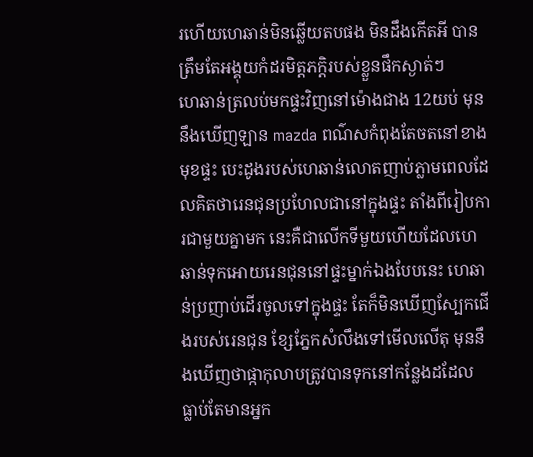រហេីយហេឆាន់មិនឆ្លេីយតបផង មិនដឹងកេីតអី បានត្រឹមតែអង្គុយកំដរមិត្តភក្តិរបស់ខ្លួនផឹកស្ងាត់ៗ
ហេឆាន់ត្រលប់មកផ្ទះវិញនៅម៉េាងជាង 12យប់ មុននឹងឃេីញឡាន mazda ពណ៌សកំពុងតែចតនៅខាងមុខផ្ទះ បេះដូងរបស់ហេឆាន់លេាតញាប់ភ្លាមពេលដែលគិតថារេនជុនប្រហែលជានៅក្នុងផ្ទះ តាំងពីរៀបការជាមួយគ្នាមក នេះគឺជាលេីកទីមួយហេីយដែលហេឆាន់ទុកអេាយរេនជុននៅផ្ទះម្នាក់ឯងបែបនេះ ហេឆាន់ប្រញាប់ដេីរចូលទៅក្នុងផ្ទះ តែក៏មិនឃេីញស្បែកជេីងរបស់រេនជុន ខ្សែភ្នែកសំលឹងទៅមេីលលេីតុ មុននឹងឃេីញថាផ្កាកុលាបត្រូវបានទុកនៅកន្លែងដដែល
ធ្លាប់តែមានអ្នក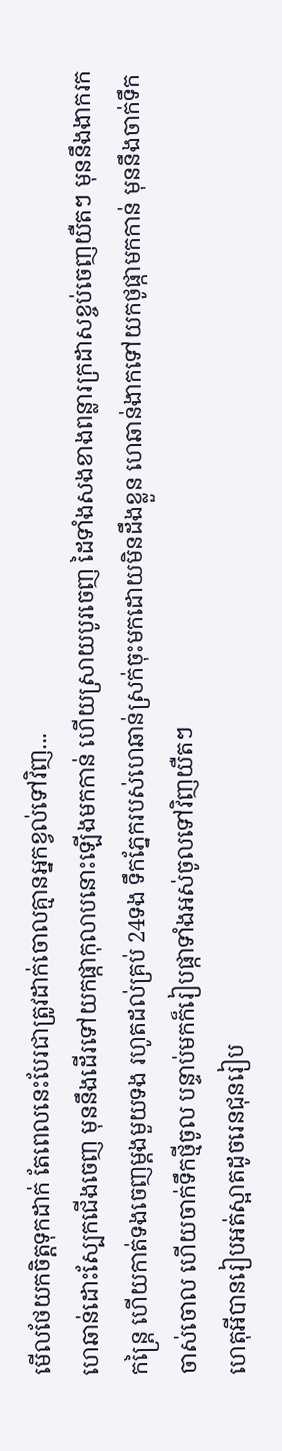មេីលថែយកចិត្តទុកដាក់ តែពេលនេះបែរជាត្រូវដាក់ចេាលគ្មានអ្នកខ្វល់ទៅវិញ...
ហេឆាន់ដោះស្បែកជេីងចេញ មុននឹងដេីរទៅយកផ្កាកុលាបនោះឡេីងមកកាន់ ហេីយស្រាយបូរចេញ ដៃទាំងសងខាងពន្លារក្រដាសខ្ចប់ចេញយឺតៗ មុននឹងងាករកកន្ត្រៃ ហេីយកាត់ទងចេញម្តងមួយទង រហូតដល់គ្រប់ 24ទង ទឹកភ្នែករបស់ហេឆាន់ស្រក់ចុះមកដេាយមិនដឹងខ្លួន ហេឆាន់ងាកទៅយកថូផ្កាមកកាន់ មុននឹងចាក់ទឹកចាស់ចេាល ហេីយចាក់ទឹកថ្មីចូល បន្ទាប់មកក៏រៀបផ្កាទាំងអស់ចូលទៅវិញយឺតៗ
ហេតុអីបានរៀបអត់ស្អាតដូចរេនជុនរៀប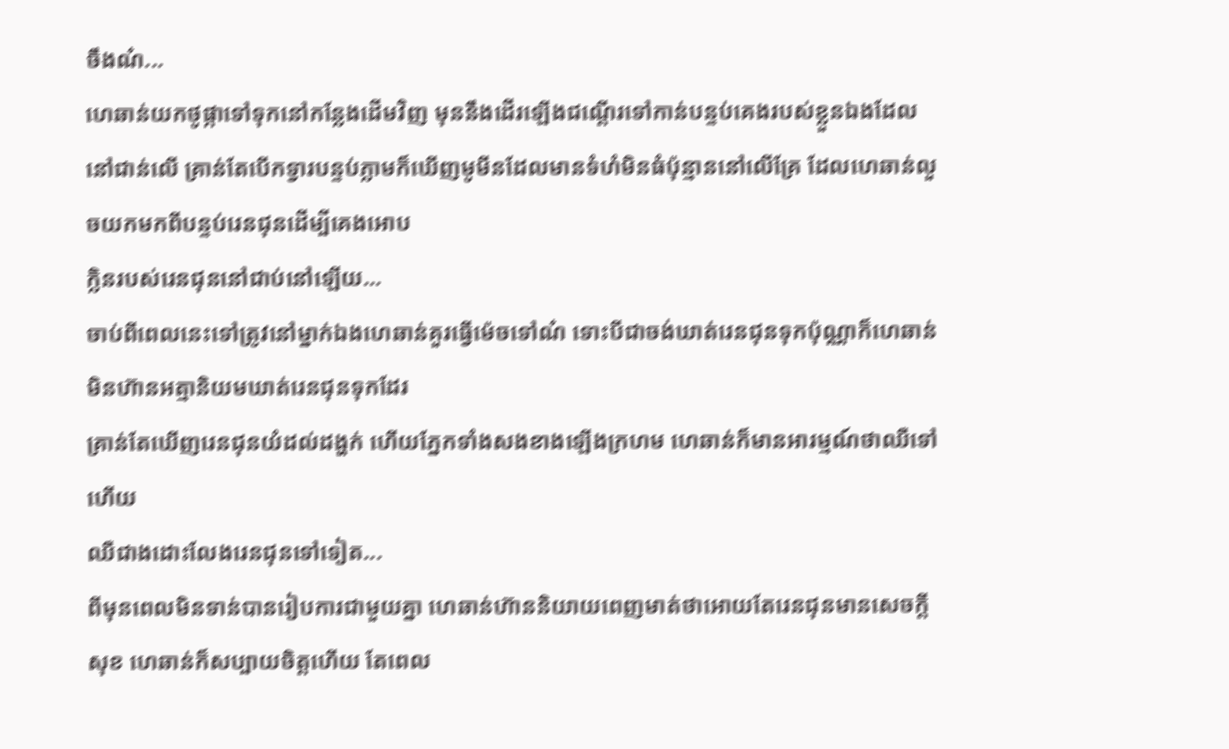ចឹងណ៎...
ហេឆាន់យកថូផ្កាទៅទុកនៅកន្លែងដេីមវិញ មុននឹងដេីរឡេីងជណ្តេីរទៅកាន់បន្ទប់គេងរបស់ខ្លួនឯងដែលនៅជាន់លេី គ្រាន់តែបេីកទ្វារបន្ទប់ភ្លាមក៏ឃេីញមូមីនដែលមានទំហំមិនធំប៉ុន្មាននៅលេីគ្រែ ដែលហេឆាន់លួចយកមកពីបន្ទប់រេនជុនដេីម្បីគេងអេាប
ក្លិនរបស់រេនជុននៅជាប់នៅឡេីយ...
ចាប់ពីពេលនេះទៅត្រូវនៅម្នាក់ឯងហេឆាន់គួរធ្វេីម៉េចទៅណ៎ ទោះបីជាចង់ឃាត់រេនជុនទុកប៉ុណ្ណាក៏ហេឆាន់មិនហ៊ានអត្មានិយមឃាត់រេនជុនទុកដែរ
គ្រាន់តែឃេីញរេនជុនយំដល់ដង្ហក់ ហេីយភ្នែកទាំងសងខាងឡេីងក្រហម ហេឆាន់ក៏មានអារម្មណ៍ថាឈឺទៅហេីយ
ឈឺជាងដោះលែងរេនជុនទៅទៀត...
ពីមុនពេលមិនទាន់បានរៀបការជាមួយគ្នា ហេឆាន់ហ៊ាននិយាយពេញមាត់ថាអេាយតែរេនជុនមានសេចក្តីសុខ ហេឆាន់ក៏សប្បាយចិត្តហេីយ តែពេល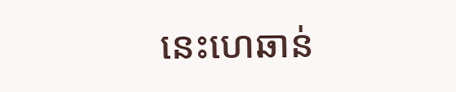នេះហេឆាន់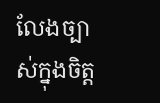លែងច្បាស់ក្នុងចិត្ត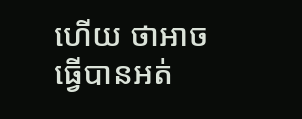ហេីយ ថាអាចធ្វេីបានអត់